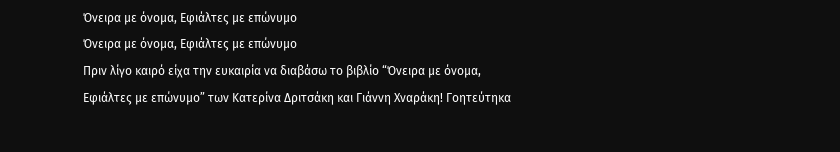Όνειρα με όνομα, Εφιάλτες με επώνυμο
Όνειρα με όνομα, Εφιάλτες με επώνυμο
Πριν λίγο καιρό είχα την ευκαιρία να διαβάσω το βιβλίο “Όνειρα με όνομα, Εφιάλτες με επώνυμο” των Κατερίνα Δριτσάκη και Γιάννη Χναράκη! Γοητεύτηκα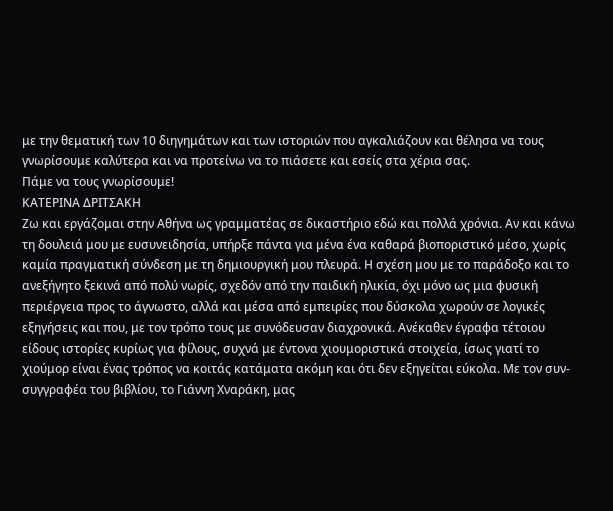με την θεματική των 10 διηγημάτων και των ιστοριών που αγκαλιάζουν και θέλησα να τους γνωρίσουμε καλύτερα και να προτείνω να το πιάσετε και εσείς στα χέρια σας.
Πάμε να τους γνωρίσουμε!
ΚΑΤΕΡΙΝΑ ΔΡΙΤΣΑΚΗ
Ζω και εργάζομαι στην Αθήνα ως γραμματέας σε δικαστήριο εδώ και πολλά χρόνια. Αν και κάνω τη δουλειά μου με ευσυνειδησία, υπήρξε πάντα για μένα ένα καθαρά βιοποριστικό μέσο, χωρίς καμία πραγματική σύνδεση με τη δημιουργική μου πλευρά. Η σχέση μου με το παράδοξο και το ανεξήγητο ξεκινά από πολύ νωρίς, σχεδόν από την παιδική ηλικία, όχι μόνο ως μια φυσική περιέργεια προς το άγνωστο, αλλά και μέσα από εμπειρίες που δύσκολα χωρούν σε λογικές εξηγήσεις και που, με τον τρόπο τους με συνόδευσαν διαχρονικά. Ανέκαθεν έγραφα τέτοιου είδους ιστορίες κυρίως για φίλους, συχνά με έντονα χιουμοριστικά στοιχεία, ίσως γιατί το χιούμορ είναι ένας τρόπος να κοιτάς κατάματα ακόμη και ότι δεν εξηγείται εύκολα. Με τον συν-συγγραφέα του βιβλίου, το Γιάννη Χναράκη, μας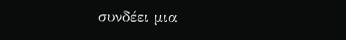συνδέει μια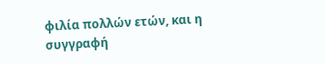φιλία πολλών ετών, και η συγγραφή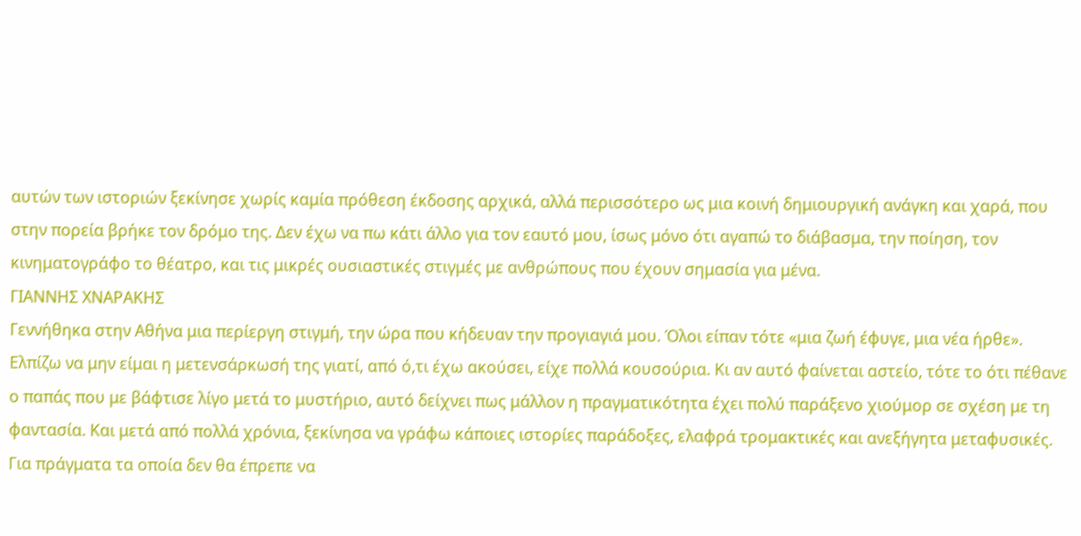αυτών των ιστοριών ξεκίνησε χωρίς καμία πρόθεση έκδοσης αρχικά, αλλά περισσότερο ως μια κοινή δημιουργική ανάγκη και χαρά, που στην πορεία βρήκε τον δρόμο της. Δεν έχω να πω κάτι άλλο για τον εαυτό μου, ίσως μόνο ότι αγαπώ το διάβασμα, την ποίηση, τον κινηματογράφο το θέατρο, και τις μικρές ουσιαστικές στιγμές με ανθρώπους που έχουν σημασία για μένα.
ΓΙΑΝΝΗΣ ΧΝΑΡΑΚΗΣ
Γεννήθηκα στην Αθήνα μια περίεργη στιγμή, την ώρα που κήδευαν την προγιαγιά μου. Όλοι είπαν τότε «μια ζωή έφυγε, μια νέα ήρθε». Ελπίζω να μην είμαι η μετενσάρκωσή της γιατί, από ό,τι έχω ακούσει, είχε πολλά κουσούρια. Κι αν αυτό φαίνεται αστείο, τότε το ότι πέθανε ο παπάς που με βάφτισε λίγο μετά το μυστήριο, αυτό δείχνει πως μάλλον η πραγματικότητα έχει πολύ παράξενο χιούμορ σε σχέση με τη φαντασία. Και μετά από πολλά χρόνια, ξεκίνησα να γράφω κάποιες ιστορίες παράδοξες, ελαφρά τρομακτικές και ανεξήγητα μεταφυσικές. Για πράγματα τα οποία δεν θα έπρεπε να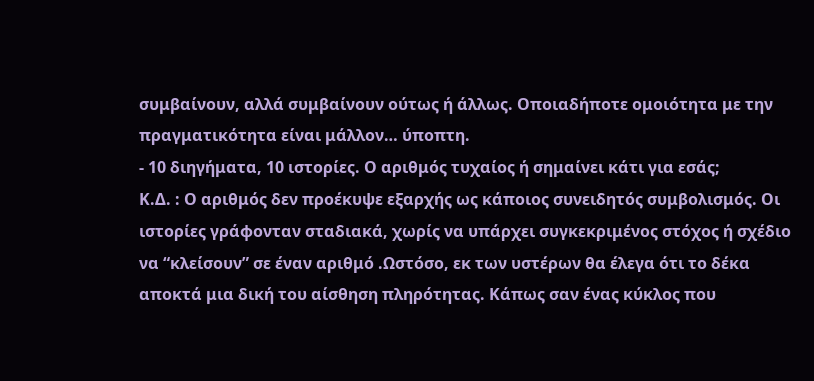συμβαίνουν, αλλά συμβαίνουν ούτως ή άλλως. Οποιαδήποτε ομοιότητα με την πραγματικότητα είναι μάλλον… ύποπτη.
- 10 διηγήματα, 10 ιστορίες. Ο αριθμός τυχαίος ή σημαίνει κάτι για εσάς;
Κ.Δ. : Ο αριθμός δεν προέκυψε εξαρχής ως κάποιος συνειδητός συμβολισμός. Οι ιστορίες γράφονταν σταδιακά, χωρίς να υπάρχει συγκεκριμένος στόχος ή σχέδιο να “κλείσουν” σε έναν αριθμό .Ωστόσο, εκ των υστέρων θα έλεγα ότι το δέκα αποκτά μια δική του αίσθηση πληρότητας. Κάπως σαν ένας κύκλος που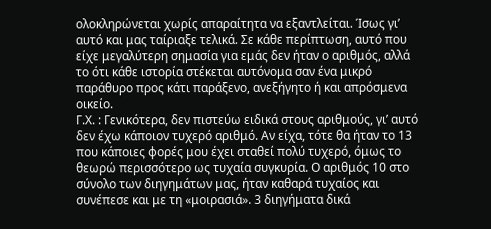ολοκληρώνεται χωρίς απαραίτητα να εξαντλείται. Ίσως γι’ αυτό και μας ταίριαξε τελικά. Σε κάθε περίπτωση, αυτό που είχε μεγαλύτερη σημασία για εμάς δεν ήταν ο αριθμός, αλλά το ότι κάθε ιστορία στέκεται αυτόνομα σαν ένα μικρό παράθυρο προς κάτι παράξενο, ανεξήγητο ή και απρόσμενα οικείο.
Γ.Χ. : Γενικότερα, δεν πιστεύω ειδικά στους αριθμούς, γι’ αυτό δεν έχω κάποιον τυχερό αριθμό. Αν είχα, τότε θα ήταν το 13 που κάποιες φορές μου έχει σταθεί πολύ τυχερό, όμως το θεωρώ περισσότερο ως τυχαία συγκυρία. Ο αριθμός 10 στο σύνολο των διηγημάτων μας, ήταν καθαρά τυχαίος και συνέπεσε και με τη «μοιρασιά». 3 διηγήματα δικά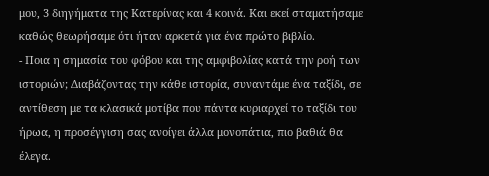μου, 3 διηγήματα της Κατερίνας και 4 κοινά. Και εκεί σταματήσαμε καθώς θεωρήσαμε ότι ήταν αρκετά για ένα πρώτο βιβλίο.
- Ποια η σημασία του φόβου και της αμφιβολίας κατά την ροή των ιστοριών; Διαβάζοντας την κάθε ιστορία, συναντάμε ένα ταξίδι, σε αντίθεση με τα κλασικά μοτίβα που πάντα κυριαρχεί το ταξίδι του ήρωα, η προσέγγιση σας ανοίγει άλλα μονοπάτια, πιο βαθιά θα έλεγα.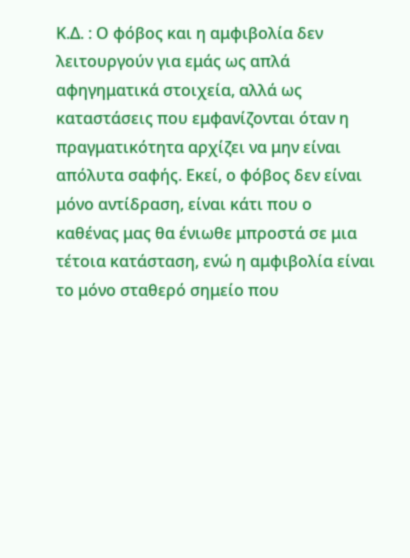Κ.Δ. : Ο φόβος και η αμφιβολία δεν λειτουργούν για εμάς ως απλά αφηγηματικά στοιχεία, αλλά ως καταστάσεις που εμφανίζονται όταν η πραγματικότητα αρχίζει να μην είναι απόλυτα σαφής. Εκεί, ο φόβος δεν είναι μόνο αντίδραση, είναι κάτι που ο καθένας μας θα ένιωθε μπροστά σε μια τέτοια κατάσταση, ενώ η αμφιβολία είναι το μόνο σταθερό σημείο που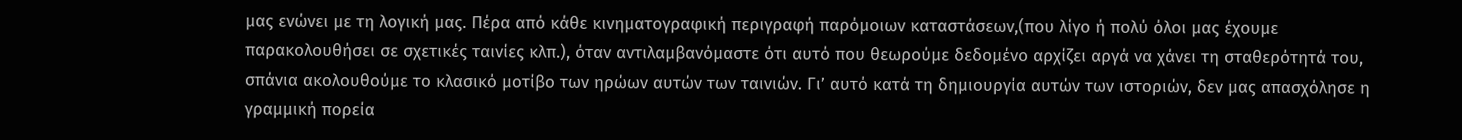μας ενώνει με τη λογική μας. Πέρα από κάθε κινηματογραφική περιγραφή παρόμοιων καταστάσεων,(που λίγο ή πολύ όλοι μας έχουμε παρακολουθήσει σε σχετικές ταινίες κλπ.), όταν αντιλαμβανόμαστε ότι αυτό που θεωρούμε δεδομένο αρχίζει αργά να χάνει τη σταθερότητά του, σπάνια ακολουθούμε το κλασικό μοτίβο των ηρώων αυτών των ταινιών. Γι’ αυτό κατά τη δημιουργία αυτών των ιστοριών, δεν μας απασχόλησε η γραμμική πορεία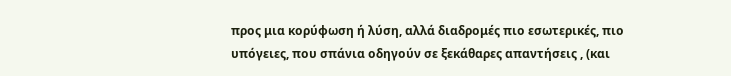προς μια κορύφωση ή λύση, αλλά διαδρομές πιο εσωτερικές, πιο υπόγειες, που σπάνια οδηγούν σε ξεκάθαρες απαντήσεις , (και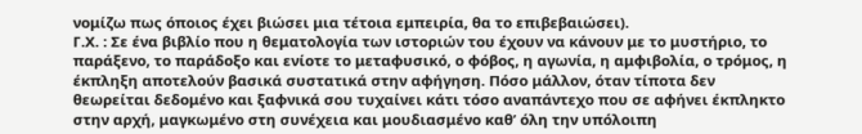νομίζω πως όποιος έχει βιώσει μια τέτοια εμπειρία, θα το επιβεβαιώσει).
Γ.Χ. : Σε ένα βιβλίο που η θεματολογία των ιστοριών του έχουν να κάνουν με το μυστήριο, το παράξενο, το παράδοξο και ενίοτε το μεταφυσικό, ο φόβος, η αγωνία, η αμφιβολία, ο τρόμος, η έκπληξη αποτελούν βασικά συστατικά στην αφήγηση. Πόσο μάλλον, όταν τίποτα δεν θεωρείται δεδομένο και ξαφνικά σου τυχαίνει κάτι τόσο αναπάντεχο που σε αφήνει έκπληκτο στην αρχή, μαγκωμένο στη συνέχεια και μουδιασμένο καθ’ όλη την υπόλοιπη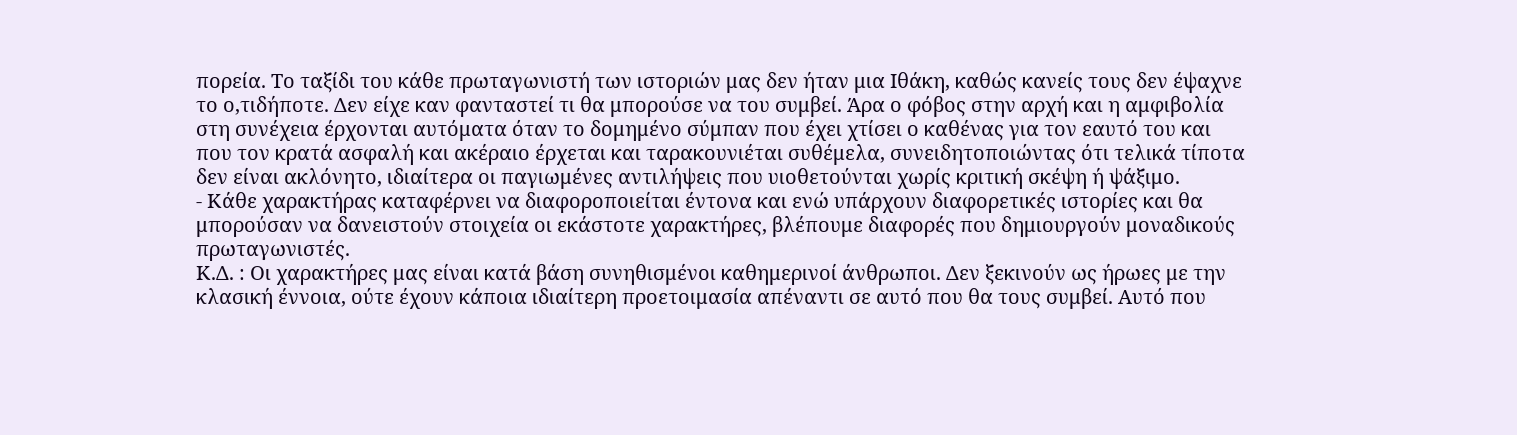πορεία. Το ταξίδι του κάθε πρωταγωνιστή των ιστοριών μας δεν ήταν μια Ιθάκη, καθώς κανείς τους δεν έψαχνε το ο,τιδήποτε. Δεν είχε καν φανταστεί τι θα μπορούσε να του συμβεί. Άρα ο φόβος στην αρχή και η αμφιβολία στη συνέχεια έρχονται αυτόματα όταν το δομημένο σύμπαν που έχει χτίσει ο καθένας για τον εαυτό του και που τον κρατά ασφαλή και ακέραιο έρχεται και ταρακουνιέται συθέμελα, συνειδητοποιώντας ότι τελικά τίποτα δεν είναι ακλόνητο, ιδιαίτερα οι παγιωμένες αντιλήψεις που υιοθετούνται χωρίς κριτική σκέψη ή ψάξιμο.
- Κάθε χαρακτήρας καταφέρνει να διαφοροποιείται έντονα και ενώ υπάρχουν διαφορετικές ιστορίες και θα μπορούσαν να δανειστούν στοιχεία οι εκάστοτε χαρακτήρες, βλέπουμε διαφορές που δημιουργούν μοναδικούς πρωταγωνιστές.
Κ.Δ. : Οι χαρακτήρες μας είναι κατά βάση συνηθισμένοι καθημερινοί άνθρωποι. Δεν ξεκινούν ως ήρωες με την κλασική έννοια, ούτε έχουν κάποια ιδιαίτερη προετοιμασία απέναντι σε αυτό που θα τους συμβεί. Αυτό που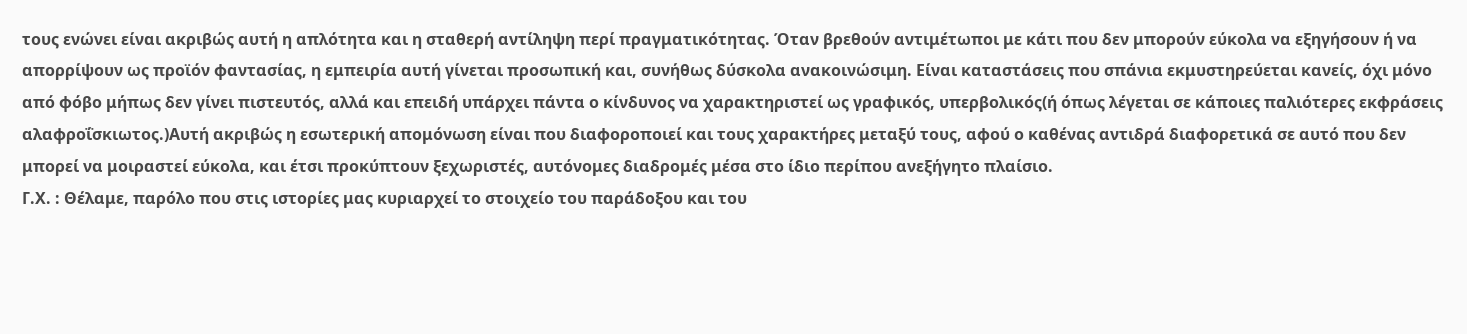τους ενώνει είναι ακριβώς αυτή η απλότητα και η σταθερή αντίληψη περί πραγματικότητας. Όταν βρεθούν αντιμέτωποι με κάτι που δεν μπορούν εύκολα να εξηγήσουν ή να απορρίψουν ως προϊόν φαντασίας, η εμπειρία αυτή γίνεται προσωπική και, συνήθως δύσκολα ανακοινώσιμη. Είναι καταστάσεις που σπάνια εκμυστηρεύεται κανείς, όχι μόνο από φόβο μήπως δεν γίνει πιστευτός, αλλά και επειδή υπάρχει πάντα ο κίνδυνος να χαρακτηριστεί ως γραφικός, υπερβολικός(ή όπως λέγεται σε κάποιες παλιότερες εκφράσεις αλαφροΐσκιωτος.)Αυτή ακριβώς η εσωτερική απομόνωση είναι που διαφοροποιεί και τους χαρακτήρες μεταξύ τους, αφού ο καθένας αντιδρά διαφορετικά σε αυτό που δεν μπορεί να μοιραστεί εύκολα, και έτσι προκύπτουν ξεχωριστές, αυτόνομες διαδρομές μέσα στο ίδιο περίπου ανεξήγητο πλαίσιο.
Γ.Χ. : Θέλαμε, παρόλο που στις ιστορίες μας κυριαρχεί το στοιχείο του παράδοξου και του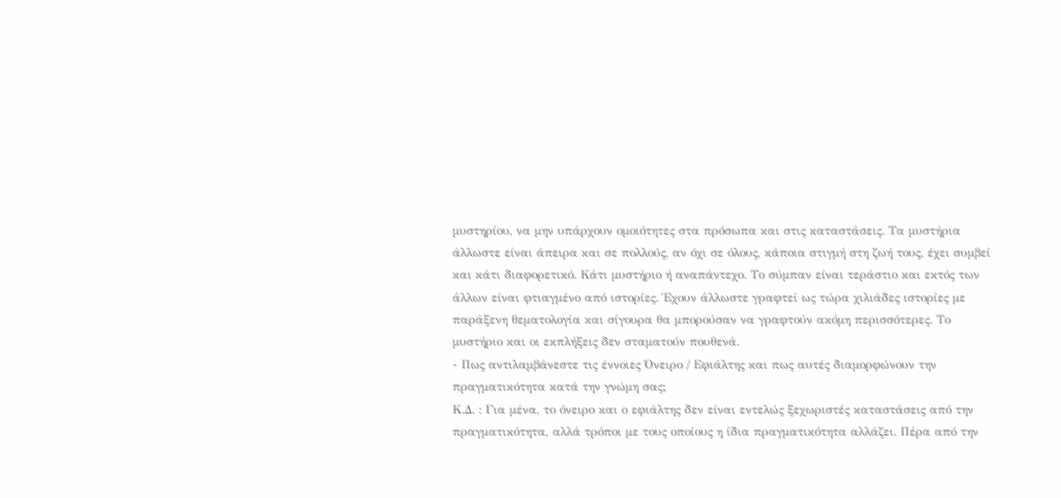μυστηρίου, να μην υπάρχουν ομοιότητες στα πρόσωπα και στις καταστάσεις. Τα μυστήρια άλλωστε είναι άπειρα και σε πολλούς, αν όχι σε όλους, κάποια στιγμή στη ζωή τους, έχει συμβεί και κάτι διαφορετικό. Κάτι μυστήριο ή αναπάντεχο. Το σύμπαν είναι τεράστιο και εκτός των άλλων είναι φτιαγμένο από ιστορίες. Έχουν άλλωστε γραφτεί ως τώρα χιλιάδες ιστορίες με παράξενη θεματολογία και σίγουρα θα μπορούσαν να γραφτούν ακόμη περισσότερες. Το μυστήριο και οι εκπλήξεις δεν σταματούν πουθενά.
- Πως αντιλαμβάνεστε τις έννοιες Όνειρο / Εφιάλτης και πως αυτές διαμορφώνουν την πραγματικότητα κατά την γνώμη σας;
Κ.Δ. : Για μένα, το όνειρο και ο εφιάλτης δεν είναι εντελώς ξεχωριστές καταστάσεις από την πραγματικότητα, αλλά τρόποι με τους οποίους η ίδια πραγματικότητα αλλάζει. Πέρα από την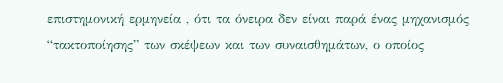επιστημονική ερμηνεία , ότι τα όνειρα δεν είναι παρά ένας μηχανισμός “τακτοποίησης” των σκέψεων και των συναισθημάτων, ο οποίος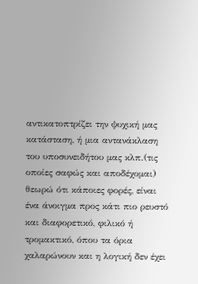αντικατοπτρίζει την ψυχική μας κατάσταση, ή μια αντανάκλαση του υποσυνειδήτου μας κλπ.(τις οποίες σαφώς και αποδέχομαι) θεωρώ ότι κάποιες φορές, είναι ένα άνοιγμα προς κάτι πιο ρευστό και διαφορετικό, φιλικό ή τρομακτικό, όπου τα όρια χαλαρώνουν και η λογική δεν έχει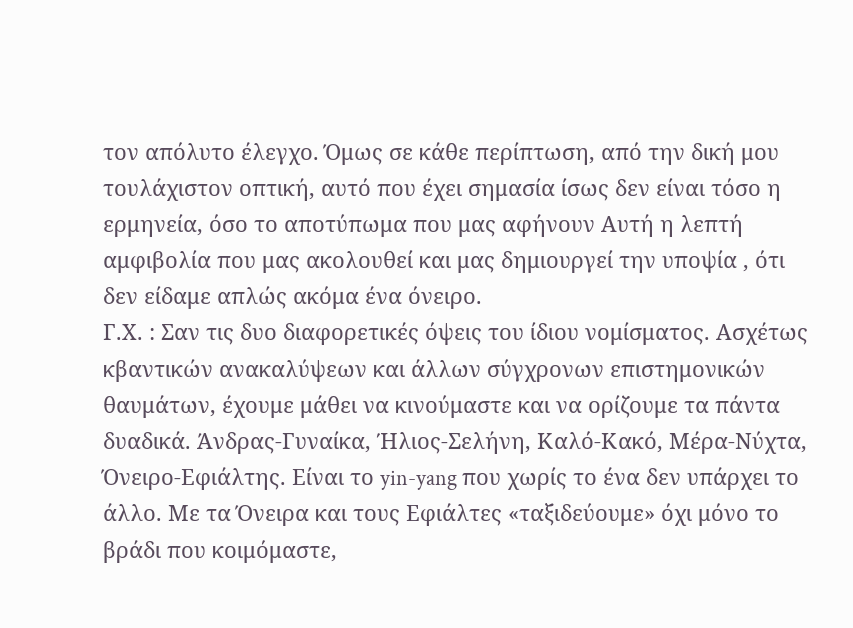τον απόλυτο έλεγχο. Όμως σε κάθε περίπτωση, από την δική μου τουλάχιστον οπτική, αυτό που έχει σημασία ίσως δεν είναι τόσο η ερμηνεία, όσο το αποτύπωμα που μας αφήνουν Αυτή η λεπτή αμφιβολία που μας ακολουθεί και μας δημιουργεί την υποψία , ότι δεν είδαμε απλώς ακόμα ένα όνειρο.
Γ.Χ. : Σαν τις δυο διαφορετικές όψεις του ίδιου νομίσματος. Ασχέτως κβαντικών ανακαλύψεων και άλλων σύγχρονων επιστημονικών θαυμάτων, έχουμε μάθει να κινούμαστε και να ορίζουμε τα πάντα δυαδικά. Άνδρας-Γυναίκα, Ήλιος-Σελήνη, Καλό-Κακό, Μέρα-Νύχτα, Όνειρο-Εφιάλτης. Είναι το yin-yang που χωρίς το ένα δεν υπάρχει το άλλο. Με τα Όνειρα και τους Εφιάλτες «ταξιδεύουμε» όχι μόνο το βράδι που κοιμόμαστε,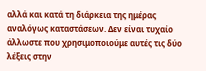αλλά και κατά τη διάρκεια της ημέρας αναλόγως καταστάσεων. Δεν είναι τυχαίο άλλωστε που χρησιμοποιούμε αυτές τις δύο λέξεις στην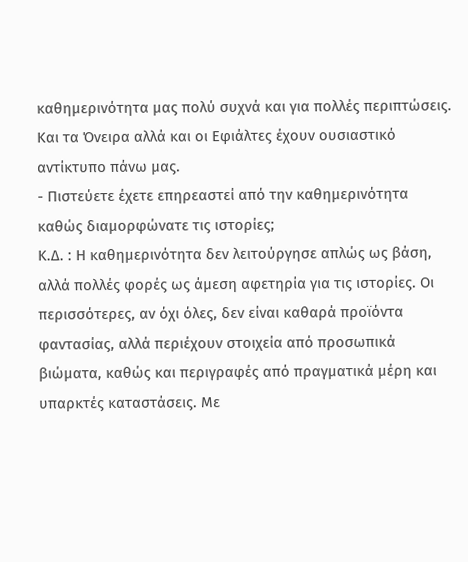καθημερινότητα μας πολύ συχνά και για πολλές περιπτώσεις. Και τα Όνειρα αλλά και οι Εφιάλτες έχουν ουσιαστικό αντίκτυπο πάνω μας.
- Πιστεύετε έχετε επηρεαστεί από την καθημερινότητα καθώς διαμορφώνατε τις ιστορίες;
Κ.Δ. : Η καθημερινότητα δεν λειτούργησε απλώς ως βάση, αλλά πολλές φορές ως άμεση αφετηρία για τις ιστορίες. Οι περισσότερες, αν όχι όλες, δεν είναι καθαρά προϊόντα φαντασίας, αλλά περιέχουν στοιχεία από προσωπικά βιώματα, καθώς και περιγραφές από πραγματικά μέρη και υπαρκτές καταστάσεις. Με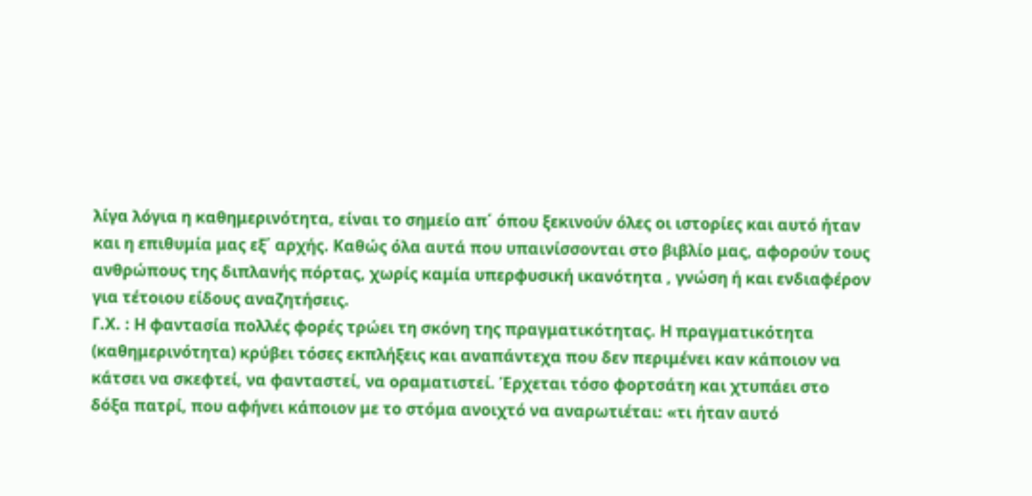λίγα λόγια η καθημερινότητα, είναι το σημείο απ΄ όπου ξεκινούν όλες οι ιστορίες και αυτό ήταν και η επιθυμία μας εξ΄ αρχής. Καθώς όλα αυτά που υπαινίσσονται στο βιβλίο μας, αφορούν τους ανθρώπους της διπλανής πόρτας, χωρίς καμία υπερφυσική ικανότητα , γνώση ή και ενδιαφέρον για τέτοιου είδους αναζητήσεις.
Γ.Χ. : Η φαντασία πολλές φορές τρώει τη σκόνη της πραγματικότητας. Η πραγματικότητα (καθημερινότητα) κρύβει τόσες εκπλήξεις και αναπάντεχα που δεν περιμένει καν κάποιον να κάτσει να σκεφτεί, να φανταστεί, να οραματιστεί. Έρχεται τόσο φορτσάτη και χτυπάει στο δόξα πατρί, που αφήνει κάποιον με το στόμα ανοιχτό να αναρωτιέται: «τι ήταν αυτό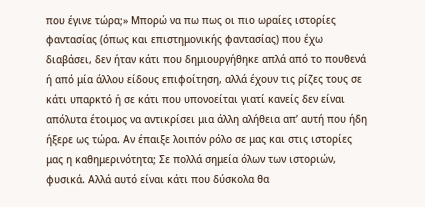που έγινε τώρα;» Μπορώ να πω πως οι πιο ωραίες ιστορίες φαντασίας (όπως και επιστημονικής φαντασίας) που έχω διαβάσει, δεν ήταν κάτι που δημιουργήθηκε απλά από το πουθενά ή από μία άλλου είδους επιφοίτηση, αλλά έχουν τις ρίζες τους σε κάτι υπαρκτό ή σε κάτι που υπονοείται γιατί κανείς δεν είναι απόλυτα έτοιμος να αντικρίσει μια άλλη αλήθεια απ’ αυτή που ήδη ήξερε ως τώρα. Αν έπαιξε λοιπόν ρόλο σε μας και στις ιστορίες μας η καθημερινότητα; Σε πολλά σημεία όλων των ιστοριών, φυσικά. Αλλά αυτό είναι κάτι που δύσκολα θα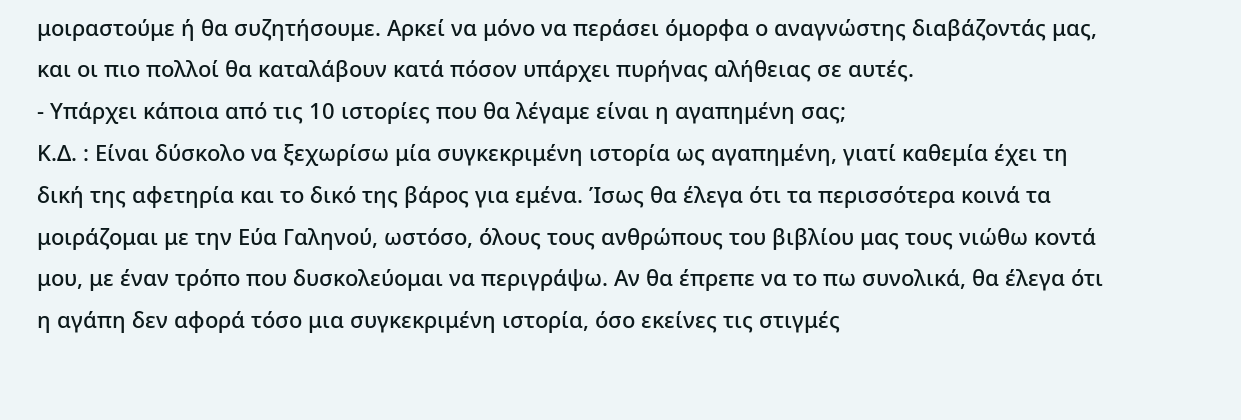μοιραστούμε ή θα συζητήσουμε. Αρκεί να μόνο να περάσει όμορφα ο αναγνώστης διαβάζοντάς μας, και οι πιο πολλοί θα καταλάβουν κατά πόσον υπάρχει πυρήνας αλήθειας σε αυτές.
- Υπάρχει κάποια από τις 10 ιστορίες που θα λέγαμε είναι η αγαπημένη σας;
Κ.Δ. : Είναι δύσκολο να ξεχωρίσω μία συγκεκριμένη ιστορία ως αγαπημένη, γιατί καθεμία έχει τη δική της αφετηρία και το δικό της βάρος για εμένα. Ίσως θα έλεγα ότι τα περισσότερα κοινά τα μοιράζομαι με την Εύα Γαληνού, ωστόσο, όλους τους ανθρώπους του βιβλίου μας τους νιώθω κοντά μου, με έναν τρόπο που δυσκολεύομαι να περιγράψω. Αν θα έπρεπε να το πω συνολικά, θα έλεγα ότι η αγάπη δεν αφορά τόσο μια συγκεκριμένη ιστορία, όσο εκείνες τις στιγμές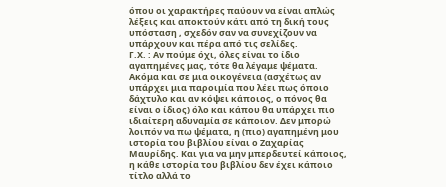όπου οι χαρακτήρες παύουν να είναι απλώς λέξεις και αποκτούν κάτι από τη δική τους υπόσταση , σχεδόν σαν να συνεχίζουν να υπάρχουν και πέρα από τις σελίδες.
Γ.Χ. : Αν πούμε όχι, όλες είναι το ίδιο αγαπημένες μας, τότε θα λέγαμε ψέματα. Ακόμα και σε μια οικογένεια (ασχέτως αν υπάρχει μια παροιμία που λέει πως όποιο δάχτυλο και αν κόψει κάποιος, ο πόνος θα είναι ο ίδιος) όλο και κάπου θα υπάρχει πιο ιδιαίτερη αδυναμία σε κάποιον. Δεν μπορώ λοιπόν να πω ψέματα, η (πιο) αγαπημένη μου ιστορία του βιβλίου είναι ο Ζαχαρίας Μαυρίδης. Και για να μην μπερδευτεί κάποιος, η κάθε ιστορία του βιβλίου δεν έχει κάποιο τίτλο αλλά το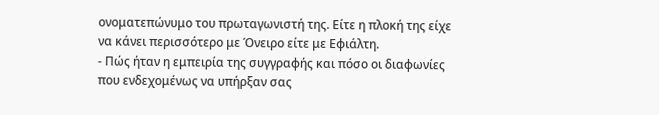ονοματεπώνυμο του πρωταγωνιστή της. Είτε η πλοκή της είχε να κάνει περισσότερο με Όνειρο είτε με Εφιάλτη.
- Πώς ήταν η εμπειρία της συγγραφής και πόσο οι διαφωνίες που ενδεχομένως να υπήρξαν σας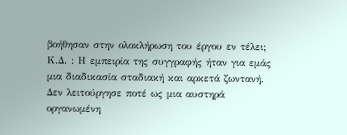βοήθησαν στην ολοκλήρωση του έργου εν τέλει;
Κ.Δ. : Η εμπειρία της συγγραφής ήταν για εμάς μια διαδικασία σταδιακή και αρκετά ζωντανή. Δεν λειτούργησε ποτέ ως μια αυστηρά οργανωμένη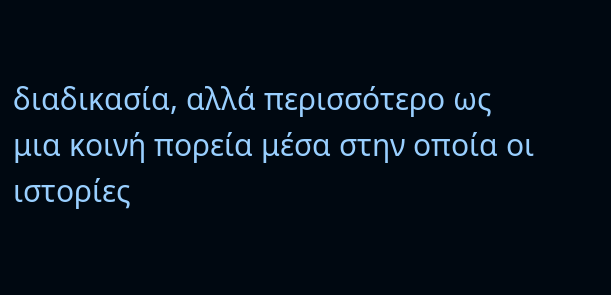διαδικασία, αλλά περισσότερο ως μια κοινή πορεία μέσα στην οποία οι ιστορίες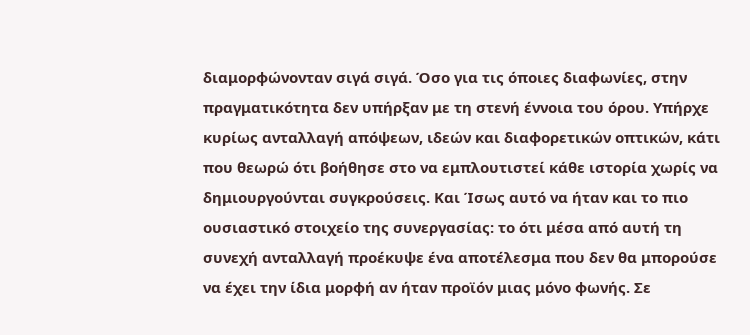διαμορφώνονταν σιγά σιγά. Όσο για τις όποιες διαφωνίες, στην πραγματικότητα δεν υπήρξαν με τη στενή έννοια του όρου. Υπήρχε κυρίως ανταλλαγή απόψεων, ιδεών και διαφορετικών οπτικών, κάτι που θεωρώ ότι βοήθησε στο να εμπλουτιστεί κάθε ιστορία χωρίς να δημιουργούνται συγκρούσεις. Και Ίσως αυτό να ήταν και το πιο ουσιαστικό στοιχείο της συνεργασίας: το ότι μέσα από αυτή τη συνεχή ανταλλαγή προέκυψε ένα αποτέλεσμα που δεν θα μπορούσε να έχει την ίδια μορφή αν ήταν προϊόν μιας μόνο φωνής. Σε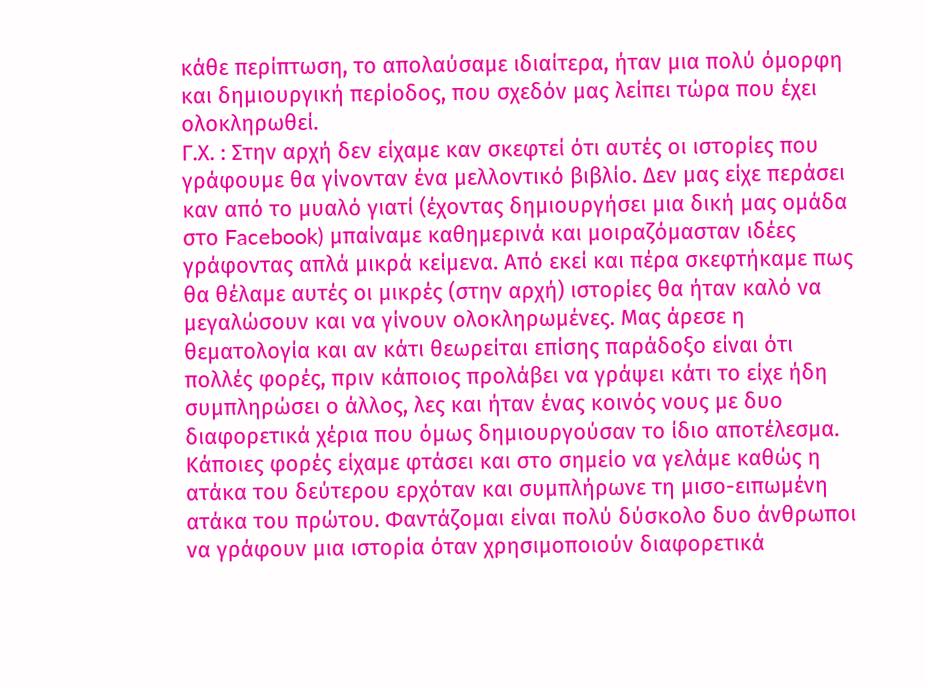κάθε περίπτωση, το απολαύσαμε ιδιαίτερα, ήταν μια πολύ όμορφη και δημιουργική περίοδος, που σχεδόν μας λείπει τώρα που έχει ολοκληρωθεί.
Γ.Χ. : Στην αρχή δεν είχαμε καν σκεφτεί ότι αυτές οι ιστορίες που γράφουμε θα γίνονταν ένα μελλοντικό βιβλίο. Δεν μας είχε περάσει καν από το μυαλό γιατί (έχοντας δημιουργήσει μια δική μας ομάδα στο Facebook) μπαίναμε καθημερινά και μοιραζόμασταν ιδέες γράφοντας απλά μικρά κείμενα. Από εκεί και πέρα σκεφτήκαμε πως θα θέλαμε αυτές οι μικρές (στην αρχή) ιστορίες θα ήταν καλό να μεγαλώσουν και να γίνουν ολοκληρωμένες. Μας άρεσε η θεματολογία και αν κάτι θεωρείται επίσης παράδοξο είναι ότι πολλές φορές, πριν κάποιος προλάβει να γράψει κάτι το είχε ήδη συμπληρώσει ο άλλος, λες και ήταν ένας κοινός νους με δυο διαφορετικά χέρια που όμως δημιουργούσαν το ίδιο αποτέλεσμα. Κάποιες φορές είχαμε φτάσει και στο σημείο να γελάμε καθώς η ατάκα του δεύτερου ερχόταν και συμπλήρωνε τη μισο-ειπωμένη ατάκα του πρώτου. Φαντάζομαι είναι πολύ δύσκολο δυο άνθρωποι να γράφουν μια ιστορία όταν χρησιμοποιούν διαφορετικά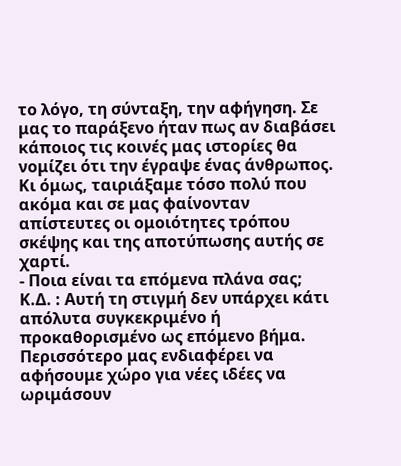το λόγο, τη σύνταξη, την αφήγηση. Σε μας το παράξενο ήταν πως αν διαβάσει κάποιος τις κοινές μας ιστορίες θα νομίζει ότι την έγραψε ένας άνθρωπος. Κι όμως, ταιριάξαμε τόσο πολύ που ακόμα και σε μας φαίνονταν απίστευτες οι ομοιότητες τρόπου σκέψης και της αποτύπωσης αυτής σε χαρτί.
- Ποια είναι τα επόμενα πλάνα σας;
Κ.Δ. : Αυτή τη στιγμή δεν υπάρχει κάτι απόλυτα συγκεκριμένο ή προκαθορισμένο ως επόμενο βήμα. Περισσότερο μας ενδιαφέρει να αφήσουμε χώρο για νέες ιδέες να ωριμάσουν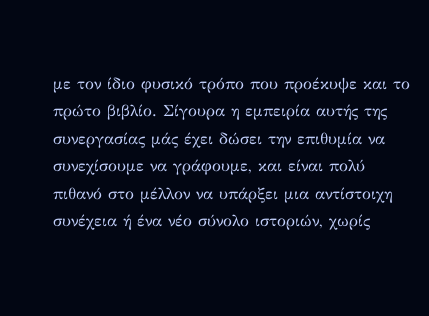με τον ίδιο φυσικό τρόπο που προέκυψε και το πρώτο βιβλίο. Σίγουρα η εμπειρία αυτής της συνεργασίας μάς έχει δώσει την επιθυμία να συνεχίσουμε να γράφουμε, και είναι πολύ πιθανό στο μέλλον να υπάρξει μια αντίστοιχη συνέχεια ή ένα νέο σύνολο ιστοριών, χωρίς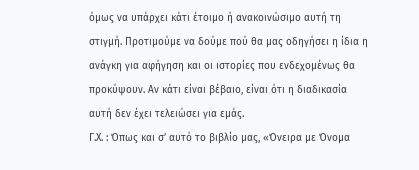όμως να υπάρχει κάτι έτοιμο ή ανακοινώσιμο αυτή τη στιγμή. Προτιμούμε να δούμε πού θα μας οδηγήσει η ίδια η ανάγκη για αφήγηση και οι ιστορίες που ενδεχομένως θα προκύψουν. Αν κάτι είναι βέβαιο, είναι ότι η διαδικασία αυτή δεν έχει τελειώσει για εμάς.
Γ.Χ. : Όπως και σ’ αυτό το βιβλίο μας, «Όνειρα με Όνομα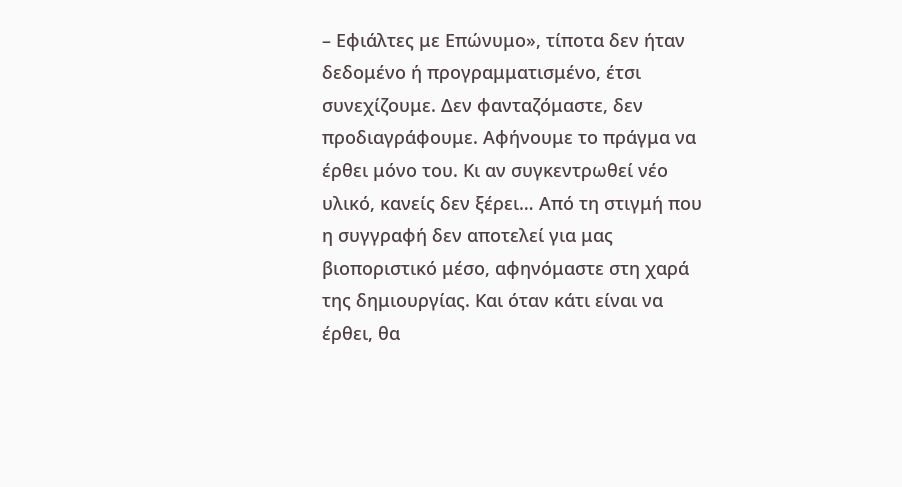– Εφιάλτες με Επώνυμο», τίποτα δεν ήταν δεδομένο ή προγραμματισμένο, έτσι συνεχίζουμε. Δεν φανταζόμαστε, δεν προδιαγράφουμε. Αφήνουμε το πράγμα να έρθει μόνο του. Κι αν συγκεντρωθεί νέο υλικό, κανείς δεν ξέρει… Από τη στιγμή που η συγγραφή δεν αποτελεί για μας βιοποριστικό μέσο, αφηνόμαστε στη χαρά της δημιουργίας. Και όταν κάτι είναι να έρθει, θα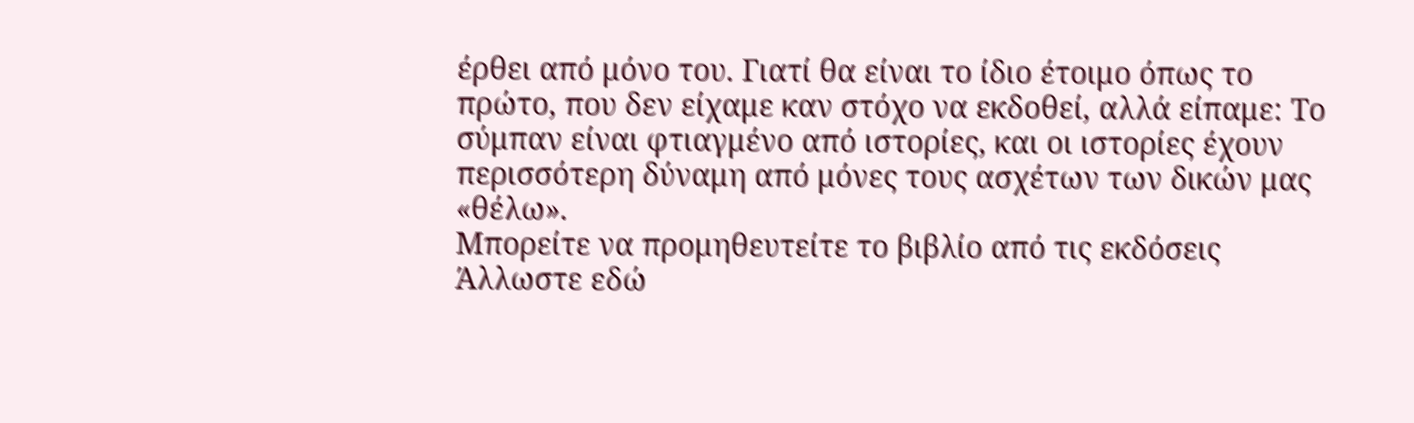έρθει από μόνο του. Γιατί θα είναι το ίδιο έτοιμο όπως το πρώτο, που δεν είχαμε καν στόχο να εκδοθεί, αλλά είπαμε: Το σύμπαν είναι φτιαγμένο από ιστορίες, και οι ιστορίες έχουν περισσότερη δύναμη από μόνες τους ασχέτων των δικών μας «θέλω».
Μπορείτε να προμηθευτείτε το βιβλίο από τις εκδόσεις Άλλωστε εδώ